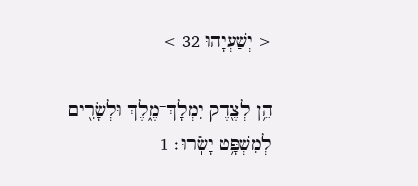< יְשַׁעְיָהוּ 32 >

הֵ֥ן לְצֶ֖דֶק יִמְלָךְ־מֶ֑לֶךְ וּלְשָׂרִ֖ים לְמִשְׁפָּ֥ט יָשֹֽׂרוּ׃ 1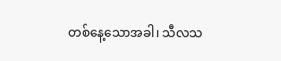တစ်နေ့သောအခါ၊ သီလသ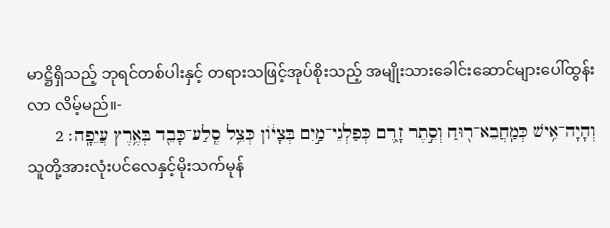မာဋ္ဌိရှိသည့် ဘုရင်တစ်ပါးနှင့် တရားသဖြင့်အုပ်စိုးသည့် အမျိုးသားခေါင်းဆောင်များပေါ်ထွန်းလာ လိမ့်မည်။-
וְהָיָה־אִ֥ישׁ כְּמַֽחֲבֵא־ר֖וּחַ וְסֵ֣תֶר זָ֑רֶם כְּפַלְגֵי־מַ֣יִם בְּצָי֔וֹן כְּצֵ֥ל סֶֽלַע־כָּבֵ֖ד בְּאֶ֥רֶץ עֲיֵפָֽה׃ 2
သူတို့အားလုံးပင်လေနှင့်မိုးသက်မုန်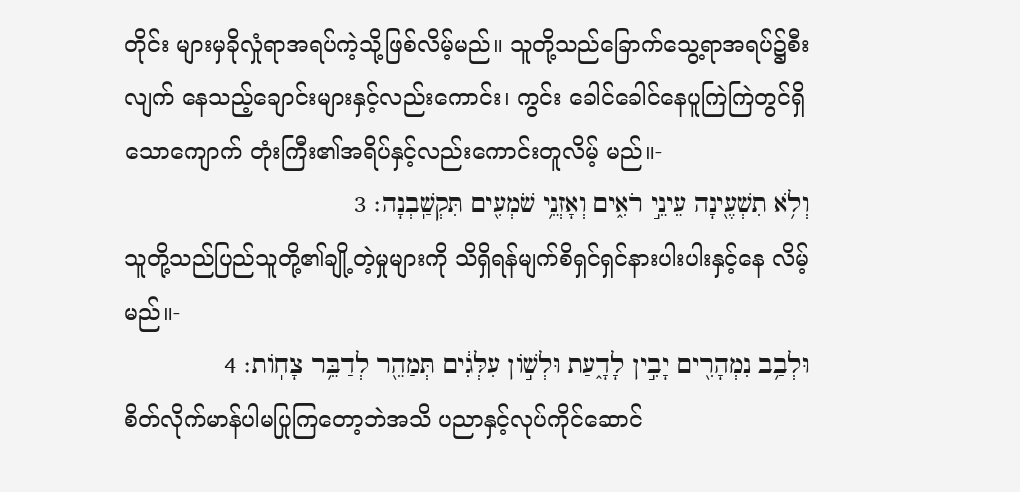တိုင်း များမှခိုလှုံရာအရပ်ကဲ့သို့ဖြစ်လိမ့်မည်။ သူတို့သည်ခြောက်သွေ့ရာအရပ်၌စီးလျက် နေသည့်ချောင်းများနှင့်လည်းကောင်း၊ ကွင်း ခေါင်ခေါင်နေပူကြဲကြဲတွင်ရှိသောကျောက် တုံးကြီး၏အရိပ်နှင့်လည်းကောင်းတူလိမ့် မည်။-
וְלֹ֥א תִשְׁעֶ֖ינָה עֵינֵ֣י רֹאִ֑ים וְאָזְנֵ֥י שֹׁמְעִ֖ים תִּקְשַֽׁבְנָה׃ 3
သူတို့သည်ပြည်သူတို့၏ချို့တဲ့မှုများကို သိရှိရန်မျက်စိရှင်ရှင်နားပါးပါးနှင့်နေ လိမ့်မည်။-
וּלְבַ֥ב נִמְהָרִ֖ים יָבִ֣ין לָדָ֑עַת וּלְשׁ֣וֹן עִלְּגִ֔ים תְּמַהֵ֖ר לְדַבֵּ֥ר צָחֽוֹת׃ 4
စိတ်လိုက်မာန်ပါမပြုကြတော့ဘဲအသိ ပညာနှင့်လုပ်ကိုင်ဆောင်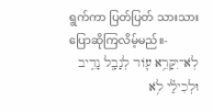ရွက်ကာ ပြတ်ပြတ် သားသားပြောဆိုကြလိမ့်မည်။-
לֹֽא־יִקָּרֵ֥א ע֛וֹד לְנָבָ֖ל נָדִ֑יב וּלְכִילַ֕י לֹ֥א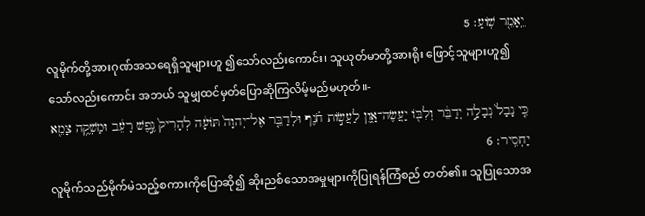יֵֽאָמֵ֖ר שֽׁוֹעַ׃ 5
လူမိုက်တို့အားဂုဏ်အသရေရှိသူများဟူ ၍သော်လည်းကောင်း၊ သူယုတ်မာတို့အားရိုး ဖြောင့်သူများဟူ၍သော်လည်းကောင်း အဘယ် သူမျှထင်မှတ်ပြောဆိုကြလိမ့်မည်မဟုတ်။-
כִּ֤י נָבָל֙ נְבָלָ֣ה יְדַבֵּ֔ר וְלִבּ֖וֹ יַעֲשֶׂה־אָ֑וֶן לַעֲשׂ֣וֹת חֹ֗נֶף וּלְדַבֵּ֤ר אֶל־יְהוָה֙ תּוֹעָ֔ה לְהָרִיק֙ נֶ֣פֶשׁ רָעֵ֔ב וּמַשְׁקֶ֥ה צָמֵ֖א יַחְסִֽיר׃ 6
လူမိုက်သည်မိုက်မဲသည့်စကားကိုပြောဆို၍ ဆိုးညစ်သောအမှုများကိုပြုရန်ကြံစည် တတ်၏။ သူပြုသောအ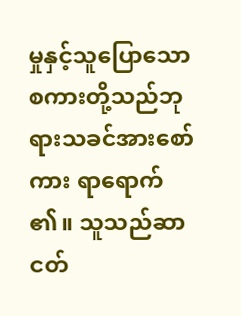မှုနှင့်သူပြောသော စကားတို့သည်ဘုရားသခင်အားစော်ကား ရာရောက်၏။ သူသည်ဆာငတ်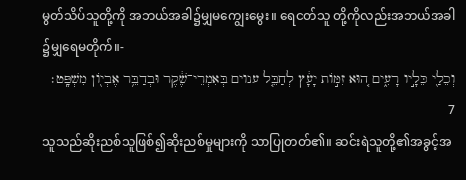မွတ်သိပ်သူတို့ကို အဘယ်အခါ၌မျှမကျွေးမွေး။ ရေငတ်သူ တို့ကိုလည်းအဘယ်အခါ၌မျှရေမတိုက်။-
וְכֵלַ֖י כֵּלָ֣יו רָעִ֑ים ה֚וּא זִמּ֣וֹת יָעָ֔ץ לְחַבֵּ֤ל ענוים בְּאִמְרֵי־שֶׁ֔קֶר וּבְדַבֵּ֥ר אֶבְי֖וֹן מִשְׁפָּֽט׃ 7
သူသည်ဆိုးညစ်သူဖြစ်၍ဆိုးညစ်မှုများကို သာပြုတတ်၏။ ဆင်းရဲသူတို့၏အခွင့်အ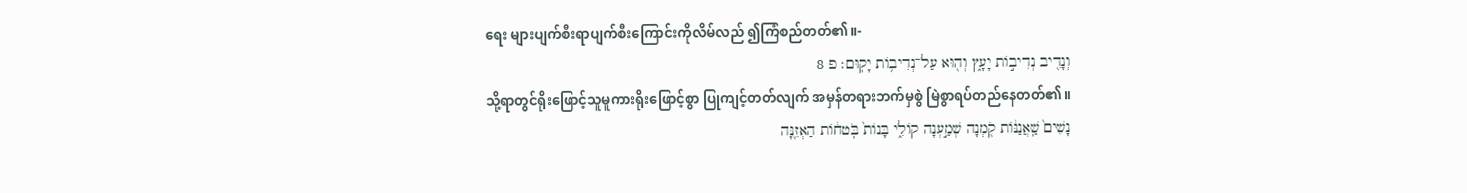ရေး များပျက်စီးရာပျက်စီးကြောင်းကိုလိမ်လည် ၍ကြံစည်တတ်၏။-
וְנָדִ֖יב נְדִיב֣וֹת יָעָ֑ץ וְה֖וּא עַל־נְדִיב֥וֹת יָקֽוּם׃ פ 8
သို့ရာတွင်ရိုးဖြောင့်သူမူကားရိုးဖြောင့်စွာ ပြုကျင့်တတ်လျက် အမှန်တရားဘက်မှစွဲ မြဲစွာရပ်တည်နေတတ်၏။
נָשִׁים֙ שַֽׁאֲנַנּ֔וֹת קֹ֖מְנָה שְׁמַ֣עְנָה קוֹלִ֑י בָּנוֹת֙ בֹּֽטח֔וֹת הַאְזֵ֖נָּה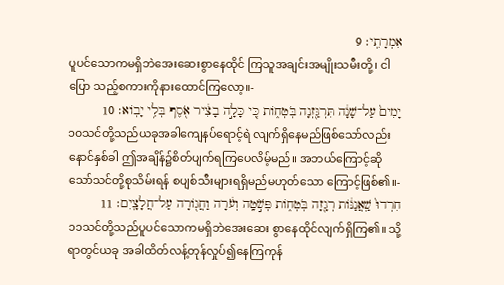אִמְרָתִֽי׃ 9
ပူပင်သောကမရှိဘဲအေးဆေးစွာနေထိုင် ကြသူအချင်းအမျိုးသမီးတို့၊ ငါပြော သည့်စကားကိုနားထောင်ကြလော့။-
יָמִים֙ עַל־שָׁנָ֔ה תִּרְגַּ֖זְנָה בֹּֽטְח֑וֹת כִּ֚י כָּלָ֣ה בָצִ֔יר אֹ֖סֶף בְּלִ֥י יָבֽוֹא׃ 10
၁၀သင်တို့သည်ယခုအခါကျေနပ်ရောင့်ရဲ လျက်ရှိနေမည်ဖြစ်သော်လည်း နောင်နှစ်ခါ ဤအချိန်၌စိတ်ပျက်ရကြပေလိမ့်မည်။ အဘယ်ကြောင့်ဆိုသော်သင်တို့စုသိမ်းရန် စပျစ်သီးများရရှိမည်မဟုတ်သော ကြောင့်ဖြစ်၏။-
חִרְדוּ֙ שַֽׁאֲנַנּ֔וֹת רְגָ֖זָה בֹּֽטְח֑וֹת פְּשֹׁ֣טָֽה וְעֹ֔רָה וַחֲג֖וֹרָה עַל־חֲלָצָֽיִם׃ 11
၁၁သင်တို့သည်ပူပင်သောကမရှိဘဲအေးဆေး စွာနေထိုင်လျက်ရှိကြ၏။ သို့ရာတွင်ယခု အခါထိတ်လန့်တုန်လှုပ်၍နေကြကုန်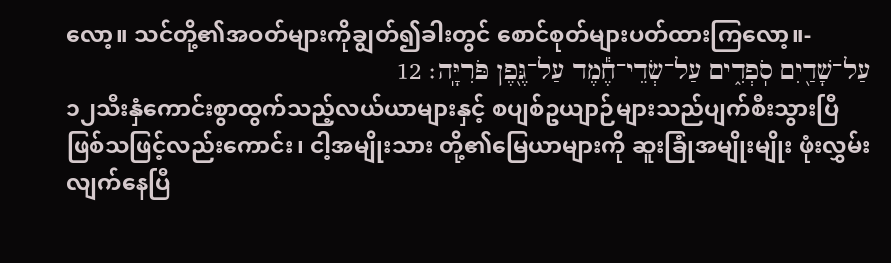လော့။ သင်တို့၏အဝတ်များကိုချွတ်၍ခါးတွင် စောင်စုတ်များပတ်ထားကြလော့။-
עַל־שָׁדַ֖יִם סֹֽפְדִ֑ים עַל־שְׂדֵי־חֶ֕מֶד עַל־גֶּ֖פֶן פֹּרִיָּֽה׃ 12
၁၂သီးနှံကောင်းစွာထွက်သည့်လယ်ယာများနှင့် စပျစ်ဥယျာဉ်များသည်ပျက်စီးသွားပြီ ဖြစ်သဖြင့်လည်းကောင်း၊ ငါ့အမျိုးသား တို့၏မြေယာများကို ဆူးခြုံအမျိုးမျိုး ဖုံးလွှမ်းလျက်နေပြီ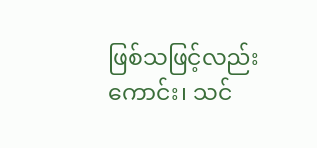ဖြစ်သဖြင့်လည်းကောင်း၊ သင်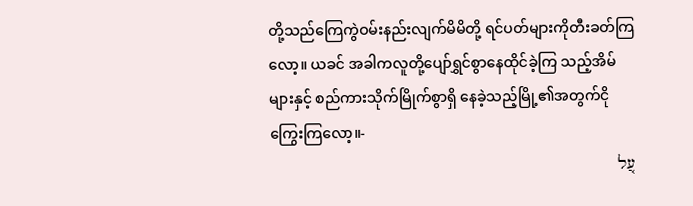တို့သည်ကြေကွဲဝမ်းနည်းလျက်မိမိတို့ ရင်ပတ်များကိုတီးခတ်ကြလော့။ ယခင် အခါကလူတို့ပျော်ရွှင်စွာနေထိုင်ခဲ့ကြ သည့်အိမ်များနှင့် စည်ကားသိုက်မြိုက်စွာရှိ နေခဲ့သည့်မြို့၏အတွက်ငိုကြွေးကြလော့။-
עַ֚ל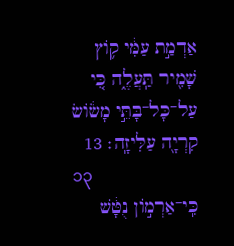אַדְמַ֣ת עַמִּ֔י ק֥וֹץ שָׁמִ֖יר תַּֽעֲלֶ֑ה כִּ֚י עַל־כָּל־בָּתֵּ֣י מָשׂ֔וֹשׂ קִרְיָ֖ה עַלִּיזָֽה׃ 13
၁၃
כִּֽי־אַרְמ֣וֹן נֻטָּ֔שׁ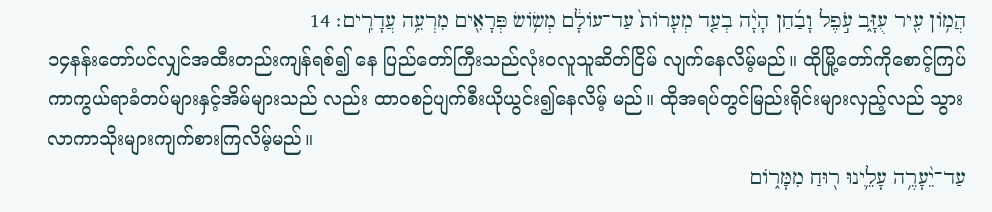הֲמ֥וֹן עִ֖יר עֻזָּ֑ב עֹ֣פֶל וָבַ֜חַן הָיָ֨ה בְעַ֤ד מְעָרוֹת֙ עַד־עוֹלָ֔ם מְשׂ֥וֹשׂ פְּרָאִ֖ים מִרְעֵ֥ה עֲדָרִֽים׃ 14
၁၄နန်းတော်ပင်လျှင်အထီးတည်းကျန်ရစ်၍ နေ ပြည်တော်ကြီးသည်လုံးဝလူသူဆိတ်ငြိမ် လျက်နေလိမ့်မည်။ ထိုမြို့တော်ကိုစောင့်ကြပ် ကာကွယ်ရာခံတပ်များနှင့်အိမ်များသည် လည်း ထာဝစဉ်ပျက်စီးယိုယွင်း၍နေလိမ့် မည်။ ထိုအရပ်တွင်မြည်းရိုင်းများလှည့်လည် သွားလာကာသိုးများကျက်စားကြလိမ့်မည်။
עַד־יֵ֨עָרֶ֥ה עָלֵ֛ינוּ ר֖וּחַ מִמָּר֑וֹם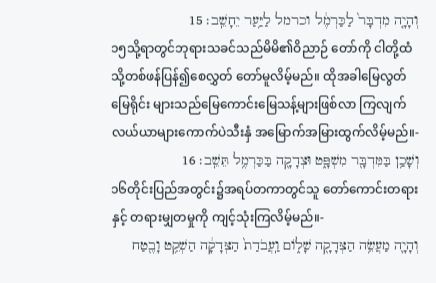וְהָיָ֤ה מִדְבָּר֙ לַכַּרְמֶ֔ל וכרמל לַיַּ֥עַר יֵחָשֵֽׁב׃ 15
၁၅သို့ရာတွင်ဘုရားသခင်သည်မိမိ၏ဝိညာဉ် တော်ကို ငါတို့ထံသို့တစ်ဖန်ပြန်၍စေလွှတ် တော်မူလိမ့်မည်။ ထိုအခါမြေလွတ်မြေရိုင်း များသည်မြေကောင်းမြေသန့်များဖြစ်လာ ကြလျက် လယ်ယာများကောက်ပဲသီးနှံ အမြောက်အမြားထွက်လိမ့်မည်။-
וְשָׁכַ֥ן בַּמִּדְבָּ֖ר מִשְׁפָּ֑ט וּצְדָקָ֖ה בַּכַּרְמֶ֥ל תֵּשֵֽׁב׃ 16
၁၆တိုင်းပြည်အတွင်း၌အရပ်တကာတွင်သူ တော်ကောင်းတရားနှင့် တရားမျှတမှုကို ကျင့်သုံးကြလိမ့်မည်။-
וְהָיָ֛ה מַעֲשֵׂ֥ה הַצְּדָקָ֖ה שָׁל֑וֹם וַֽעֲבֹדַת֙ הַצְּדָקָ֔ה הַשְׁקֵ֥ט וָבֶ֖טַח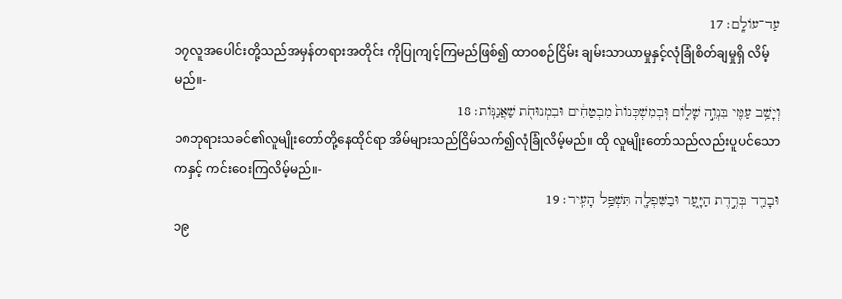עַד־עוֹלָֽם׃ 17
၁၇လူအပေါင်းတို့သည်အမှန်တရားအတိုင်း ကိုပြုကျင့်ကြမည်ဖြစ်၍ ထာဝစဉ်ငြိမ်း ချမ်းသာယာမှုနှင့်လုံခြုံစိတ်ချမှုရှိ လိမ့်မည်။-
וְיָשַׁ֥ב עַמִּ֖י בִּנְוֵ֣ה שָׁל֑וֹם וּֽבְמִשְׁכְּנוֹת֙ מִבְטַחִ֔ים וּבִמְנוּחֹ֖ת שַׁאֲנַנּֽוֹת׃ 18
၁၈ဘုရားသခင်၏လူမျိုးတော်တို့နေထိုင်ရာ အိမ်များသည်ငြိမ်သက်၍လုံခြုံလိမ့်မည်။ ထို လူမျိုးတော်သည်လည်းပူပင်သောကနှင့် ကင်းဝေးကြလိမ့်မည်။-
וּבָרַ֖ד בְּרֶ֣דֶת הַיָּ֑עַר וּבַשִּׁפְלָ֖ה תִּשְׁפַּ֥ל הָעִֽיר׃ 19
၁၉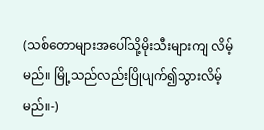(သစ်တောများအပေါ်သို့မိုးသီးများကျ လိမ့်မည်။ မြို့သည်လည်းပြိုပျက်၍သွားလိမ့် မည်။-)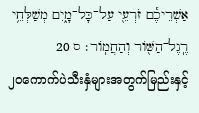אַשְׁרֵיכֶ֕ם זֹרְעֵ֖י עַל־כָּל־מָ֑יִם מְשַׁלְּחֵ֥י רֶֽגֶל־הַשּׁ֖וֹר וְהַחֲמֽוֹר׃ ס 20
၂၀ကောက်ပဲသီးနှံများအတွက်မြည်းနှင့်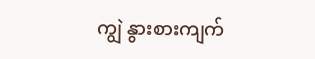ကျွဲ နွားစားကျက်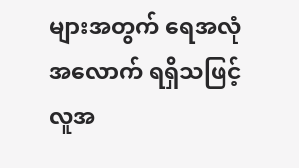များအတွက် ရေအလုံအလောက် ရရှိသဖြင့်လူအ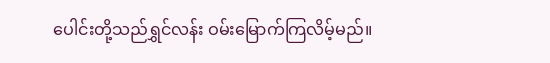ပေါင်းတို့သည်ရွှင်လန်း ဝမ်းမြောက်ကြလိမ့်မည်။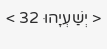< יְשַׁעְיָהוּ 32 >